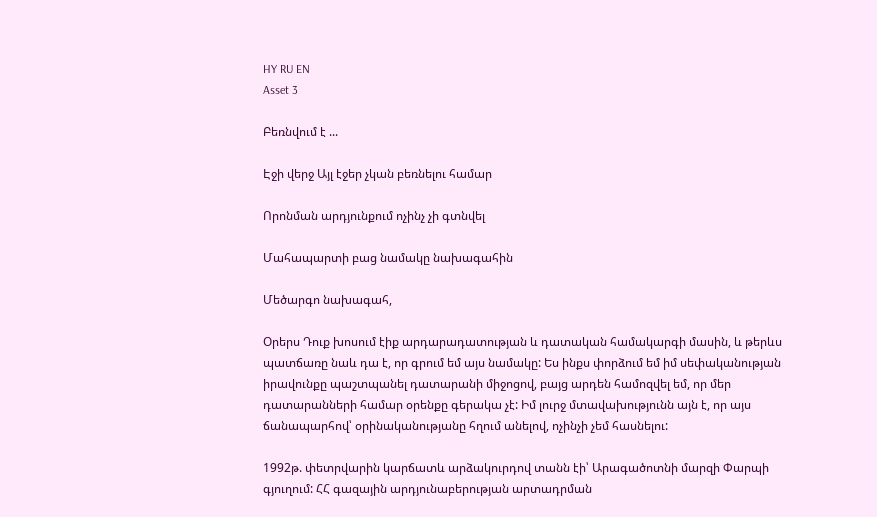HY RU EN
Asset 3

Բեռնվում է ...

Էջի վերջ Այլ էջեր չկան բեռնելու համար

Որոնման արդյունքում ոչինչ չի գտնվել

Մահապարտի բաց նամակը նախագահին

Մեծարգո նախագահ,

Օրերս Դուք խոսում էիք արդարադատության և դատական համակարգի մասին, և թերևս պատճառը նաև դա է, որ գրում եմ այս նամակը: Ես ինքս փորձում եմ իմ սեփականության իրավունքը պաշտպանել դատարանի միջոցով, բայց արդեն համոզվել եմ, որ մեր դատարանների համար օրենքը գերակա չէ: Իմ լուրջ մտավախությունն այն է, որ այս ճանապարհով՝ օրինականությանը հղում անելով, ոչինչի չեմ հասնելու:

1992թ. փետրվարին կարճատև արձակուրդով տանն էի՝ Արագածոտնի մարզի Փարպի գյուղում: ՀՀ գազային արդյունաբերության արտադրման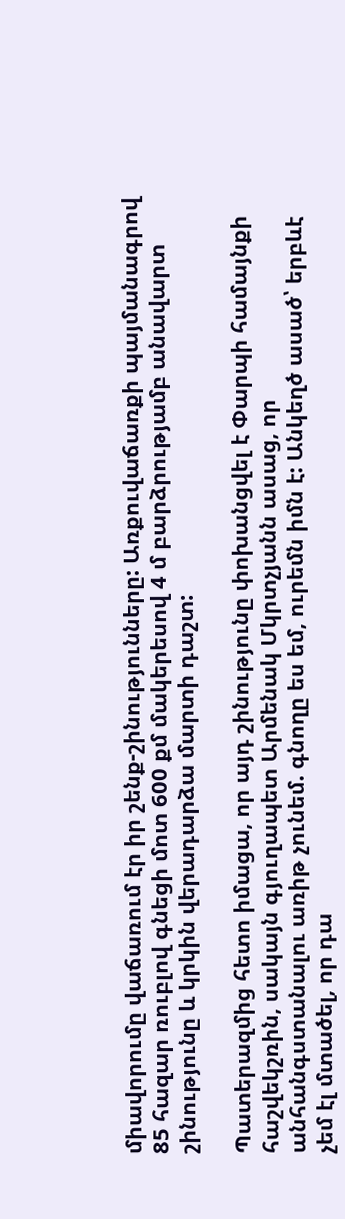միավորումը վաճառում էր իր շենք-շինությունները: Առքուվաճառքի պայմանագրով 85 հազար ռուբլով գնեցի մոտ 600 քմ մակերեսով 4 մ բարձրությամբ անավարտ շինությունը և կրկին վերադարձա մարտի դաշտ:

Պատերազմից հետո իմացա, որ այդ շինությունը փոխանցվել է Փարպի համայնքի հաշվեկշռին, սակայն գյուղապետ Արմենակ Մկրտչյանն ասաց, որ անհանգստանալու առիթ չունեմ. գնողը ես եմ, ուրեմն իմն է: Անկեղծ ասած՝ երբևէ չեմ էլ մտածել, որ դա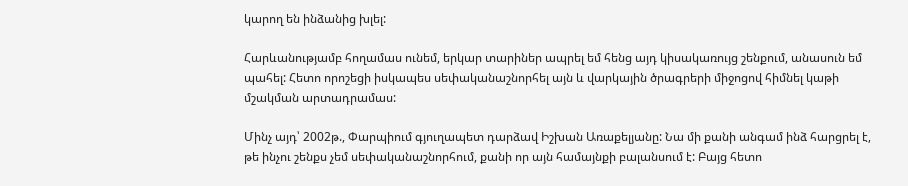կարող են ինձանից խլել:

Հարևանությամբ հողամաս ունեմ, երկար տարիներ ապրել եմ հենց այդ կիսակառույց շենքում, անասուն եմ պահել: Հետո որոշեցի իսկապես սեփականաշնորհել այն և վարկային ծրագրերի միջոցով հիմնել կաթի մշակման արտադրամաս:

Մինչ այդ՝ 2002թ., Փարպիում գյուղապետ դարձավ Իշխան Առաքելյանը: Նա մի քանի անգամ ինձ հարցրել է, թե ինչու շենքս չեմ սեփականաշնորհում, քանի որ այն համայնքի բալանսում է: Բայց հետո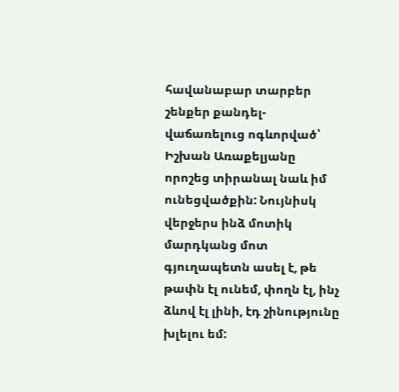հավանաբար տարբեր շենքեր քանդել-վաճառելուց ոգևորված՝ Իշխան Առաքելյանը որոշեց տիրանալ նաև իմ ունեցվածքին: Նույնիսկ վերջերս ինձ մոտիկ մարդկանց մոտ գյուղապետն ասել է, թե թափն էլ ունեմ, փողն էլ, ինչ ձևով էլ լինի, էդ շինությունը խլելու եմ: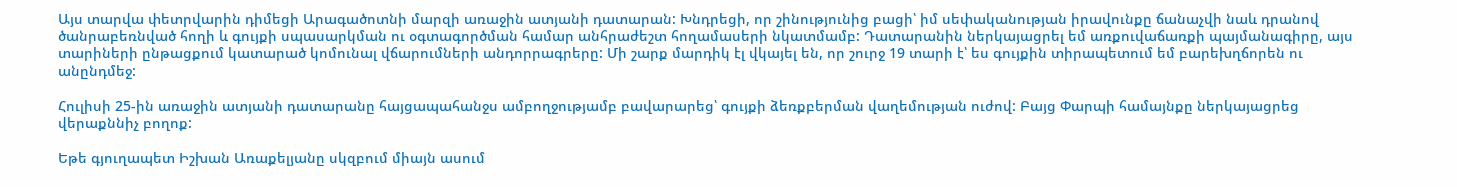Այս տարվա փետրվարին դիմեցի Արագածոտնի մարզի առաջին ատյանի դատարան: Խնդրեցի, որ շինությունից բացի՝ իմ սեփականության իրավունքը ճանաչվի նաև դրանով ծանրաբեռնված հողի և գույքի սպասարկման ու օգտագործման համար անհրաժեշտ հողամասերի նկատմամբ: Դատարանին ներկայացրել եմ առքուվաճառքի պայմանագիրը, այս տարիների ընթացքում կատարած կոմունալ վճարումների անդորրագրերը: Մի շարք մարդիկ էլ վկայել են, որ շուրջ 19 տարի է՝ ես գույքին տիրապետում եմ բարեխղճորեն ու անընդմեջ:

Հուլիսի 25-ին առաջին ատյանի դատարանը հայցապահանջս ամբողջությամբ բավարարեց՝ գույքի ձեռքբերման վաղեմության ուժով: Բայց Փարպի համայնքը ներկայացրեց վերաքննիչ բողոք:

Եթե գյուղապետ Իշխան Առաքելյանը սկզբում միայն ասում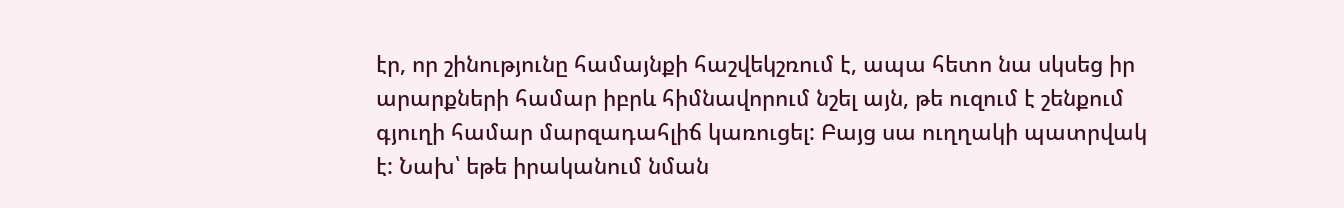էր, որ շինությունը համայնքի հաշվեկշռում է, ապա հետո նա սկսեց իր արարքների համար իբրև հիմնավորում նշել այն, թե ուզում է շենքում գյուղի համար մարզադահլիճ կառուցել: Բայց սա ուղղակի պատրվակ է: Նախ՝ եթե իրականում նման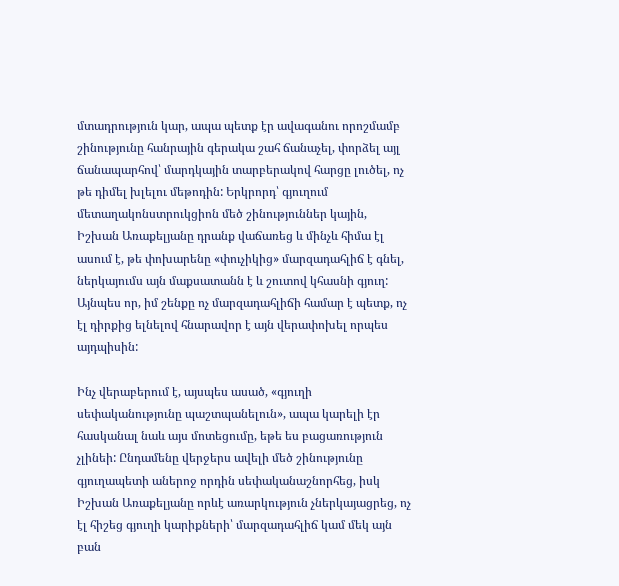մտադրություն կար, ապա պետք էր ավագանու որոշմամբ շինությունը հանրային գերակա շահ ճանաչել, փորձել այլ ճանապարհով՝ մարդկային տարբերակով հարցը լուծել, ոչ թե դիմել խլելու մեթոդին: Երկրորդ՝ գյուղում մետաղակոնստրուկցիոն մեծ շինություններ կային, Իշխան Առաքելյանը դրանք վաճառեց և մինչև հիմա էլ ասում է, թե փոխարենը «փուչիկից» մարզադահլիճ է գնել, ներկայումս այն մաքսատանն է և շուտով կհասնի գյուղ: Այնպես որ, իմ շենքը ոչ մարզադահլիճի համար է պետք, ոչ էլ դիրքից ելնելով հնարավոր է այն վերափոխել որպես այդպիսին:

Ինչ վերաբերում է, այսպես ասած, «գյուղի սեփականությունը պաշտպանելուն», ապա կարելի էր հասկանալ նաև այս մոտեցումը, եթե ես բացառություն չլինեի: Ընդամենը վերջերս ավելի մեծ շինությունը գյուղապետի աներոջ որդին սեփականաշնորհեց, իսկ Իշխան Առաքելյանը որևէ առարկություն չներկայացրեց, ոչ էլ հիշեց գյուղի կարիքների՝ մարզադահլիճ կամ մեկ այն բան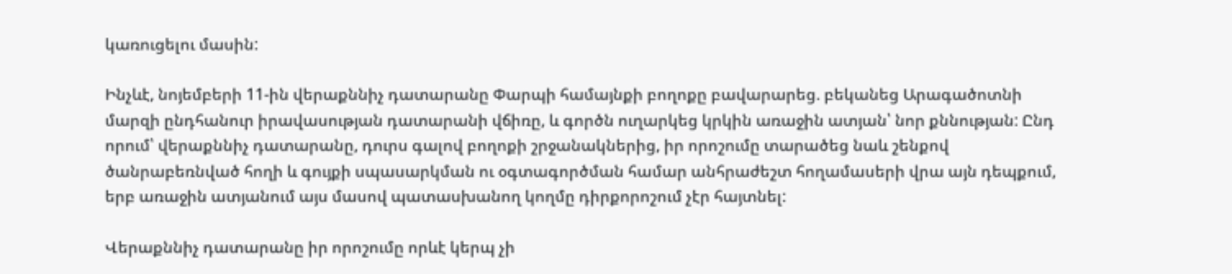կառուցելու մասին:

Ինչևէ, նոյեմբերի 11-ին վերաքննիչ դատարանը Փարպի համայնքի բողոքը բավարարեց. բեկանեց Արագածոտնի մարզի ընդհանուր իրավասության դատարանի վճիռը, և գործն ուղարկեց կրկին առաջին ատյան՝ նոր քննության: Ընդ որում՝ վերաքննիչ դատարանը, դուրս գալով բողոքի շրջանակներից, իր որոշումը տարածեց նաև շենքով ծանրաբեռնված հողի և գույքի սպասարկման ու օգտագործման համար անհրաժեշտ հողամասերի վրա այն դեպքում, երբ առաջին ատյանում այս մասով պատասխանող կողմը դիրքորոշում չէր հայտնել:

Վերաքննիչ դատարանը իր որոշումը որևէ կերպ չի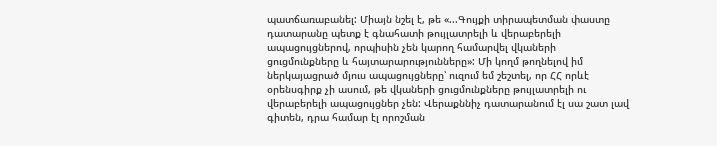պատճառաբանել: Միայն նշել է, թե «...Գույքի տիրապետման փաստը դատարանը պետք է գնահատի թույլատրելի և վերաբերելի ապացույցներով, որպիսին չեն կարող համարվել վկաների ցուցմունքները և հայտարարությունները»: Մի կողմ թողնելով իմ ներկայացրած մյուս ապացույցները՝ ուզում եմ շեշտել, որ ՀՀ որևէ օրենսգիրք չի ասում, թե վկաների ցուցմունքները թույլատրելի ու վերաբերելի ապացույցներ չեն: Վերաքննիչ դատարանում էլ սա շատ լավ գիտեն, դրա համար էլ որոշման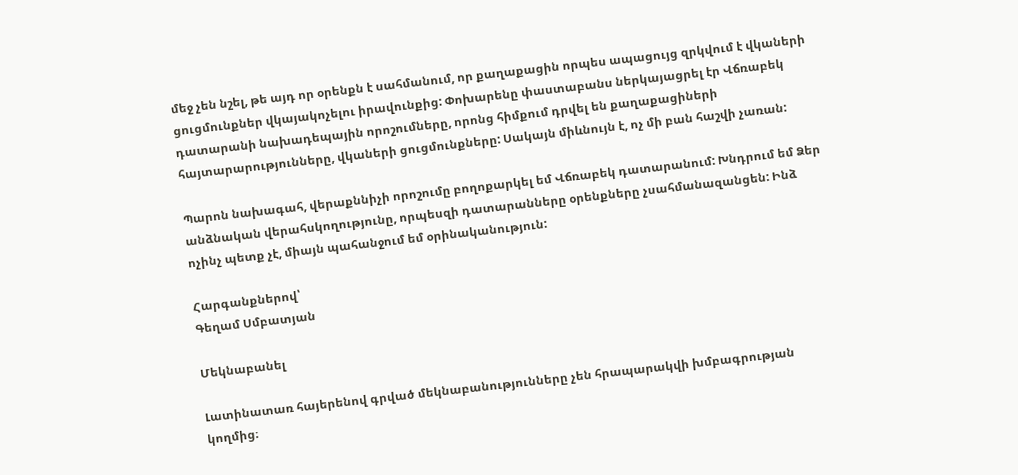մեջ չեն նշել, թե այդ որ օրենքն է սահմանում, որ քաղաքացին որպես ապացույց զրկվում է վկաների ցուցմունքներ վկայակոչելու իրավունքից: Փոխարենը փաստաբանս ներկայացրել էր Վճռաբեկ դատարանի նախադեպային որոշումները, որոնց հիմքում դրվել են քաղաքացիների հայտարարությունները, վկաների ցուցմունքները: Սակայն միևնույն է, ոչ մի բան հաշվի չառան:

Պարոն նախագահ, վերաքննիչի որոշումը բողոքարկել եմ Վճռաբեկ դատարանում: Խնդրում եմ Ձեր անձնական վերահսկողությունը, որպեսզի դատարանները օրենքները չսահմանազանցեն: Ինձ ոչինչ պետք չէ, միայն պահանջում եմ օրինականություն:

Հարգանքներով՝
Գեղամ Սմբատյան

Մեկնաբանել

Լատինատառ հայերենով գրված մեկնաբանությունները չեն հրապարակվի խմբագրության կողմից։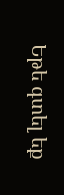Եթե գտել եք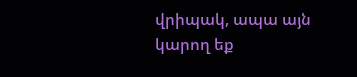վրիպակ, ապա այն կարող եք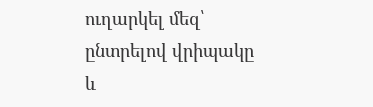ուղարկել մեզ՝ ընտրելով վրիպակը և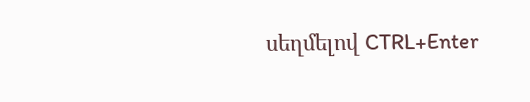սեղմելով CTRL+Enter